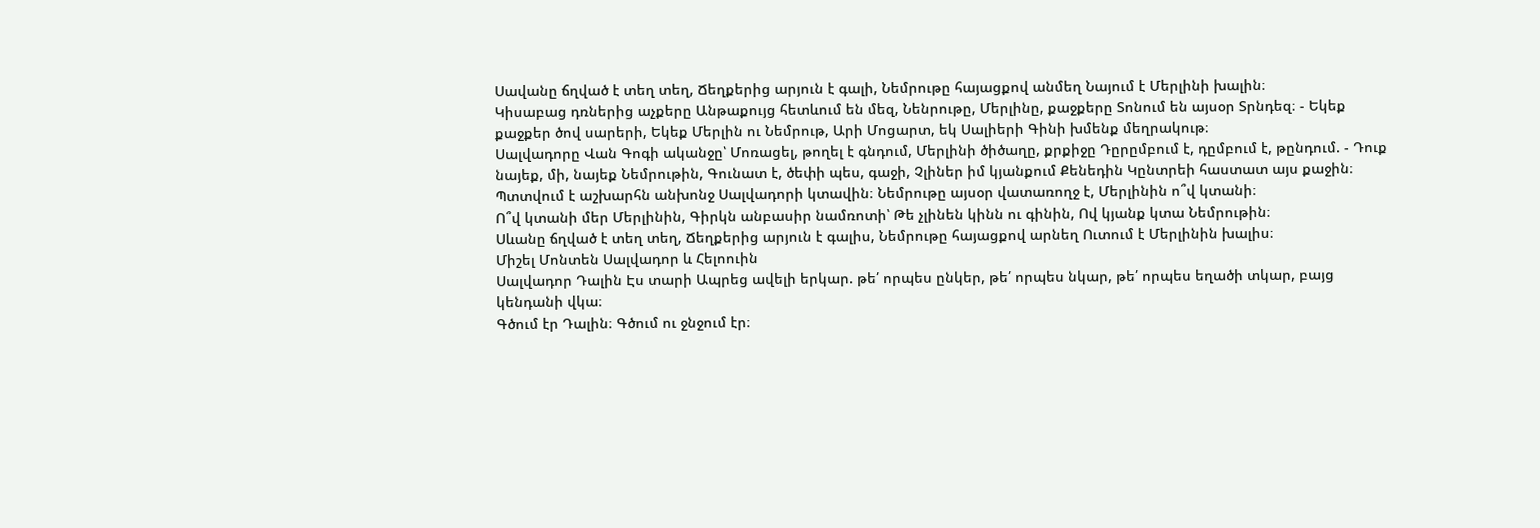Սավանը ճղված է տեղ տեղ, Ճեղքերից արյուն է գալի, Նեմրութը հայացքով անմեղ Նայում է Մերլինի խալին։
Կիսաբաց դռներից աչքերը Անթաքույց հետևում են մեզ, Նենրութը, Մերլինը, քաջքերը Տոնում են այսօր Տրնդեզ։ - Եկեք քաջքեր ծով սարերի, Եկեք Մերլին ու Նեմրութ, Արի Մոցարտ, եկ Սալիերի Գինի խմենք մեղրակութ։
Սալվադորը Վան Գոգի ականջը՝ Մոռացել, թողել է գնդում, Մերլինի ծիծաղը, քրքիջը Դըրըմբում է, դըմբում է, թընդում. - Դուք նայեք, մի, նայեք Նեմրութին, Գունատ է, ծեփի պես, գաջի, Չլիներ իմ կյանքում Քենեդին Կընտրեի հաստատ այս քաջին։
Պտտվում է աշխարհն անխոնջ Սալվադորի կտավին։ Նեմրութը այսօր վատառողջ է, Մերլինին ո՞վ կտանի։
Ո՞վ կտանի մեր Մերլինին, Գիրկն անբասիր նամռոտի՝ Թե չլինեն կինն ու գինին, Ով կյանք կտա Նեմրութին։
Սևանը ճղված է տեղ տեղ, Ճեղքերից արյուն է գալիս, Նեմրութը հայացքով արնեղ Ուտում է Մերլինին խալիս։
Միշել Մոնտեն Սալվադոր և Հելոուին
Սալվադոր Դալին Էս տարի Ապրեց ավելի երկար. թե՛ որպես ընկեր, թե՛ որպես նկար, թե՛ որպես եղածի տկար, բայց կենդանի վկա։
Գծում էր Դալին։ Գծում ու ջնջում էր։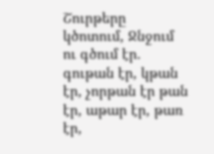Շուրթերը կծոտում, Ջնջում ու գծում էր. գութան էր, կթան էր, չորթան էր թան էր, աթար էր, թառ էր,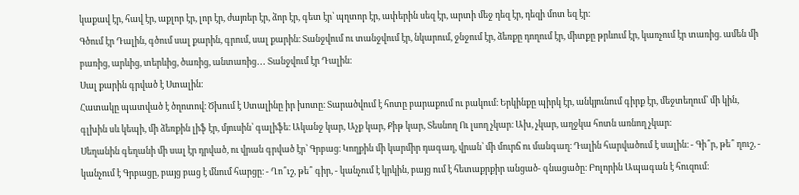կաքավ էր, հավ էր, աքլոր էր, լոր էր, ժայռեր էր, ձոր էր, գետ էր՝ պղտոր էր, ափերին սեզ էր, արտի մեջ դեզ էր, դեզի մոտ եզ էր։
Գծում էր Դալին, գծում սալ քարին, գրում, սալ քարին։ Տանջվում ու տանջվում էր, նկարում, ջնջում էր, ձեռքը դողում էր, միտքը թրևում էր, կառչում էր տառից. ամեն մի բառից, արևից, տերևից, ծառից, անտառից․․․ Տանջվում էր Դալին։
Սալ քարին գրված է Ստալին։
Հատակը պատված է ծղոտով։ Ծխում է Ստալինը իր խոտը։ Տարածվում է հոտը բարաքում ու բակում։ Երկինքը պիրկ էր, անկյունում գիրք էր, մեջտեղում՝ մի կին, գլխին սև կեպի, մի ձեռքին լիֆ էր, մյուսին՝ գալիֆե։ Ականջ կար, Աչք կար, Քիթ կար, Տեսնող Ու լսող չկար։ Ախ, չկար, աղջկա հոտն առնող չկար։
Սեղանին գեղանի մի սալ էր դրված, ու վրան գրված էր՝ Գրբաց։ Կողքին մի կարմիր դագաղ, վրան՝ մի մուրճ ու մանգաղ։ Դալին հարվածում է սալին։ - Գի՞ր, թե՞ ղուշ, - կանչում է Գրբացը, բայց բաց է մնում հարցը։ - Ղո՞ւշ, թե՞ գիր, - կանչում է կրկին, բայց ում է հետաքրքիր անցած- գնացածը։ Բոլորին Ապագան է հուզում։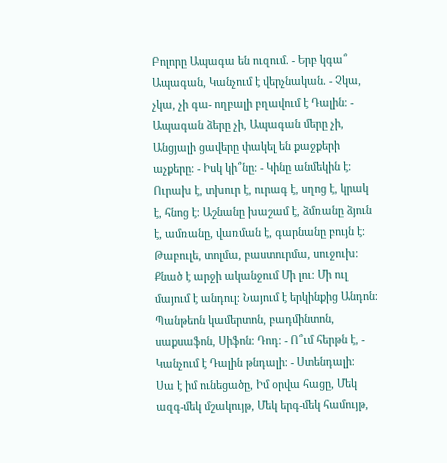Բոլորը Ապագա են ուզում. - Երբ կգա՞ Ապագան, Կանչում է վերչնական. - Չկա, չկա, չի գա- ողբալի բղավում է Դալին։ - Ապագան ձերը չի, Ապագան մերը չի, Անցյալի ցավերը փակել են քաջքերի աչքերը։ - Իսկ կի՞նը։ - Կինը անմեկին է։ Ուրախ է, տխուր է, ուրագ է, սղոց է, կրակ է, հնոց է։ Աշնանը խաշամ է, ձմռանը ձյուն է, ամռանը, վառման է, գարնանը բույն է։
Թաբուլե, տոլմա, բաստուրմա, սուջուխ։
Քնած է արջի ականջում Մի լու։ Մի ուլ մայում է անդուլ։ Նայում է երկինքից Անդոն։ Պանթեոն կամերտոն, բադմինտոն, սաքսաֆոն, Սիֆոն։ Դոդ։ - Ո՞ւմ հերթն է, - Կանչում է Դալին թնդալի։ - Ստենդալի։
Սա է իմ ունեցածը, Իմ օրվա հացը, Մեկ ազգ-մեկ մշակույթ, Մեկ երգ-մեկ համույթ,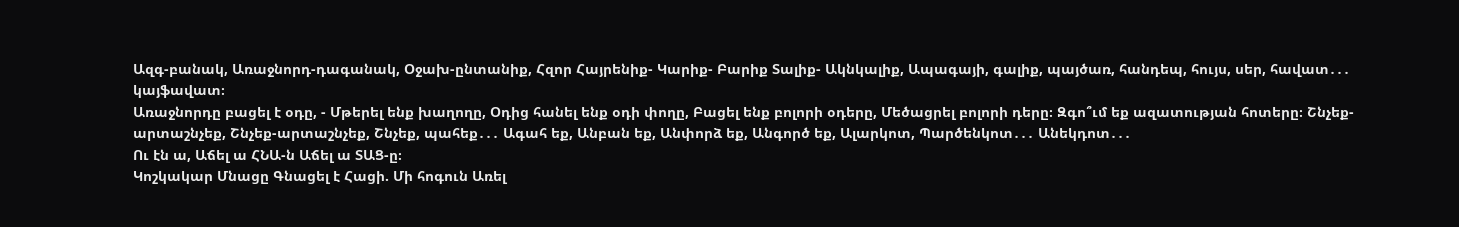Ազգ-բանակ, Առաջնորդ-դագանակ, Օջախ-ընտանիք, Հզոր Հայրենիք- Կարիք- Բարիք Տալիք- Ակնկալիք, Ապագայի, գալիք, պայծառ, հանդեպ, հույս, սեր, հավատ․․․ կայֆավատ։
Առաջնորդը բացել է օդը, - Մթերել ենք խաղողը, Օդից հանել ենք օդի փողը, Բացել ենք բոլորի օդերը, Մեծացրել բոլորի դերը։ Զգո՞ւմ եք ազատության հոտերը։ Շնչեք-արտաշնչեք, Շնչեք-արտաշնչեք, Շնչեք, պահեք․․․ Ագահ եք, Անբան եք, Անփորձ եք, Անգործ եք, Ալարկոտ, Պարծենկոտ․․․ Անեկդոտ․․․
Ու էն ա, Աճել ա ՀՆԱ-ն Աճել ա ՏԱՑ-ը։
Կոշկակար Մնացը Գնացել է Հացի. Մի հոգուն Առել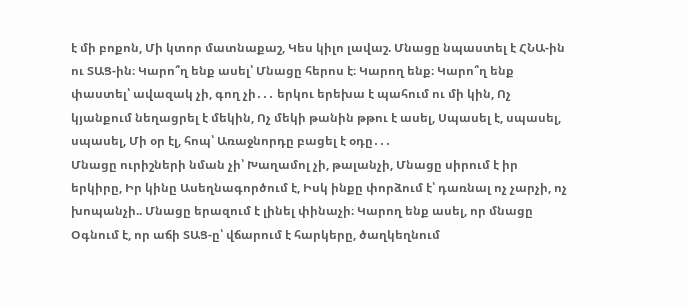է մի բոքոն, Մի կտոր մատնաքաշ, Կես կիլո լավաշ. Մնացը նպաստել է ՀՆԱ-ին ու ՏԱՑ-ին։ Կարո՞ղ ենք ասել՝ Մնացը հերոս է։ Կարող ենք։ Կարո՞ղ ենք փաստել՝ ավազակ չի, գող չի․․․ երկու երեխա է պահում ու մի կին, Ոչ կյանքում նեղացրել է մեկին, Ոչ մեկի թանին թթու է ասել, Սպասել է, սպասել, սպասել, Մի օր էլ, հոպ՝ Առաջնորդը բացել է օդը․․․
Մնացը ուրիշների նման չի՝ Խաղամոլ չի, թալանչի, Մնացը սիրում է իր երկիրը, Իր կինը Ասեղնագործում է, Իսկ ինքը փորձում է՝ դառնալ ոչ չարչի, ոչ խոպանչի.. Մնացը երազում է լինել փինաչի։ Կարող ենք ասել, որ մնացը Օգնում է, որ աճի ՏԱՑ-ը՝ վճարում է հարկերը, ծաղկեղնում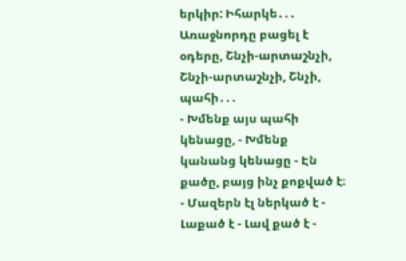երկիր: Իհարկե․․․ Առաջնորդը բացել է օդերը, Շնչի-արտաշնչի, Շնչի-արտաշնչի, Շնչի, պահի․․․
- Խմենք այս պահի կենացը, - Խմենք կանանց կենացը - Էն քածը, բայց ինչ քոքված է։ - Մազերն էլ ներկած է - Լաքած է - Լավ քած է -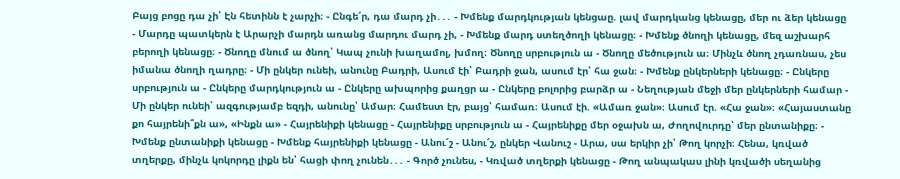Բայց բոցը դա չի՝ Էն հետինն է չարչի։ - Ընգե՜ր, դա մարդ չի․․․ - Խմենք մարդկության կենցաը. լավ մարդկանց կենացը, մեր ու ձեր կենացը - Մարդը պատկերն է Արարչի մարդն առանց մարդու մարդ չի, - Խմենք մարդ ստեղծողի կենացը։ - Խմենք ծնողի կենացը, մեզ աշխարհ բերողի կենացը։ - Ծնողը մնում ա ծնող՝ Կապ չունի խաղամոլ, խմող։ Ծնողը սրբություն ա - Ծնողը մեծություն ա։ Մինչև ծնող չդառնաս, չես իմանա ծնողի ղադրը։ - Մի ընկեր ունեի, անունը Բադրի, Ասում էի՝ Բադրի ջան, ասում էր՝ հա ջան։ - Խմենք ընկերների կենացը։ - Ընկերը սրբություն ա - Ընկերը մարդկություն ա - Ընկերը ախպորից քաղցր ա - Ընկերը բոլորից բարձր ա - Նեղության մեջի մեր ընկերների համար - Մի ընկեր ունեի՝ ազգությամբ եզդի, անունը՝ Ամար։ Համեստ էր, բայց՝ համառ։ Ասում էի. «Ամառ ջան»։ Ասում էր. «Հա ջան»։ «Հայաստանը քո հայրենի՞քն ա», «Ինքն ա» - Հայրենիքի կենացը - Հայրենիքը սրբություն ա - Հայրենիքը մեր օջախն ա, Ժողովուրդը՝ մեր ընտանիքը։ - Խմենք ընտանիքի կենացը - Խմենք հայրենիքի կենացը - Անու՜շ - Անու՜շ, ընկեր Վանուշ - Արա, սա երկիր չի՝ Թող կորչի։ Հենա, կռված տղերքը, մինչև կոկորդը լիքն են՝ հացի փող չունեն․․․ - Գործ չունես, - Կռված տղերքի կենացը - Թող անպակաս լինի կռվածի սեղանից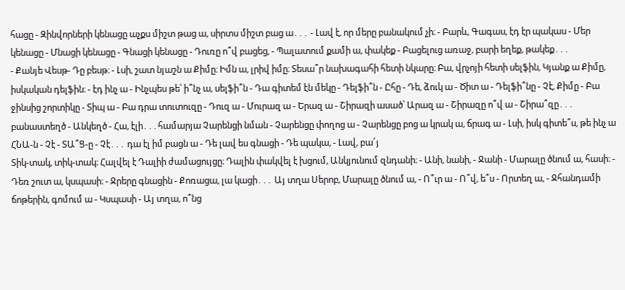հացը - Զինվորների կենացը աչքս միշտ թաց ա, սիրտս միշտ բաց ա․․․ - Լավ է, որ մերը բանակում չի։ - Բարև, Գագաս, էդ էր պակաս - Մեր կենացը - Մնացի կենացը - Գնացի կենացը - Դուռը ո՞վ բացեց, - Պալատում քամի ա, փակեք - Բացելուց առաջ, բարի եղեք, թակեք․․․
- Քանյե Վեսթ- Դը բեսթ։ - Լսի, շատ նյաշն ա Քիմը։ Իմն ա, լրիվ իմը։ Տեսա՞ր նախագահի հետի նկարը։ Բա, վրչոյի հետի սելֆին, Կյանք ա Քիմը, իսկական դելֆին։ - էդ ինչ ա - Ինչպես թե՝ ի՞նչ ա, սելֆի՞ն - Դա գիտեմ էն մեկը - Դելֆի՞ն - Ըհը - Դե, ձուկ ա - Ծիտ ա - Դելֆի՞նը - Չէ, Քիմը - Բա ջինսից շորտիկը - Տիպ ա - Բա դրա տուտուզը - Դուզ ա - Մուրազ ա - Երազ ա - Շիրազի ասած՝ Արազ ա - Շիրազը ո՞վ ա - Շիրա՞զը․․․ բանաստեղծ - Անկեղծ - Հա, էլի․․․համարյա Չարենցի նման - Չարենցը փողոց ա - Չարենցը բոց ա կրակ ա, ճրագ ա - Լսի, իսկ գիտե՞ս, թե ինչ ա ՀՆԱ-ն - Չէ - ՏԱ՞Ց-ը - Չէ․․․ դա էլ իմ բացն ա - Դե լավ ես գնացի - Դե պակա, - Լավ, բա՜յ
Տիկ-տակ, տիկ-տակ։ Հալվել է Դալիի ժամացույցը։ Դալին փակվել է խցում, Անկյունում զնդանի։ - Անի, նանի, - Ջանի - Մարալը ծնում ա, հասի։ - Դեռ շուտ ա, կսպասի։ - Ջրերը գնացին - Քոռացա, լա կացի․․․ Այ տղա Սերոբ, Մարալը ծնում ա, - Ո՞ւր ա - Ո՞վ, ե՞ս - Որտեղ ա, - Ջհանդամի ճոթերին, գոմում ա - Կսպասի - Այ տղա, ո՞նց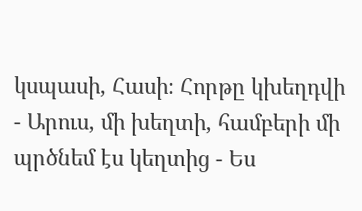կսպասի, Հասի։ Հորթը կխեղդվի - Արուս, մի խեղտի, համբերի մի պրծնեմ էս կեղտից - Ես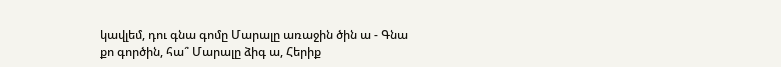կավլեմ, դու գնա գոմը Մարալը առաջին ծին ա - Գնա քո գործին, հա՞ Մարալը ձիգ ա, Հերիք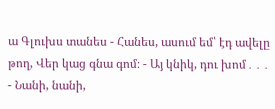ա Գլուխս տանես - Հանես, ասում եմ՝ էդ ավելը թող, Վեր կաց գնա գոմ։ - Այ կնիկ, դու խոմ․․․ - Նանի, նանի,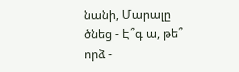նանի, Մարալը ծնեց - Է՞գ ա, թե՞ որձ -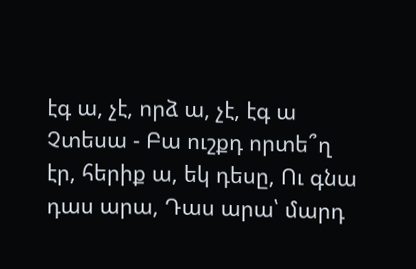էգ ա, չէ, որձ ա, չէ, էգ ա Չտեսա - Բա ուշքդ որտե՞ղ էր, հերիք ա, եկ դեսը, Ու գնա դաս արա, Դաս արա՝ մարդ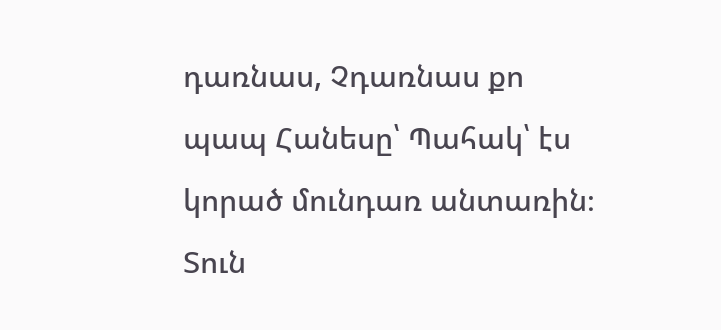դառնաս, Չդառնաս քո պապ Հանեսը՝ Պահակ՝ էս կորած մունդառ անտառին։ Տուն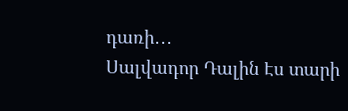դառի․․․
Սալվադոր Դալին Էս տարի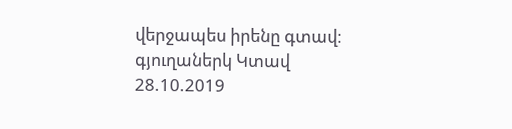վերջապես իրենը գտավ։
գյուղաներկ Կտավ
28.10.2019